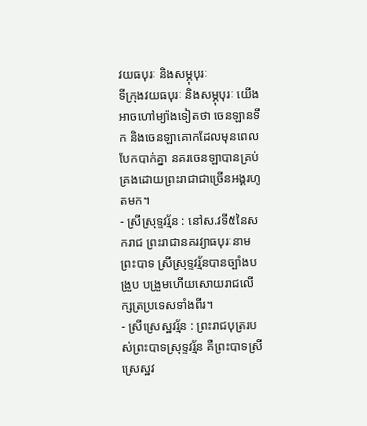វយធបុរៈ និងសម្ភុបុរៈ
ទីក្រុងវយធបុរៈ និងសម្ភុបុរៈ យើងអាចហៅម្យ៉ាងទៀតថា ចេនឡានទឹក និងចេនឡាគោកដែលមុនពេលបែកបាក់គ្នា នគរចេនឡាបានគ្រប់គ្រងដោយព្រះរាជាជាច្រើនអង្គរហូតមក។
- ស្រីស្រុទ្ទវរ្ម័ន : នៅស.វទី៥នៃសករាជ ព្រះរាជានគរវ្យាធបុរៈនាមព្រះបាទ ស្រីស្រុទ្ទវរ្ម័នបានច្បាំងបង្រួប បង្រួមហើយសោយរាជលើក្សត្រប្រទេសទាំងពីរ។
- ស្រីស្រេស្ឋវរ្ម័ន : ព្រះរាជបុត្ររបស់ព្រះបាទស្រុទ្ទវរ្ម័ន គឺព្រះបាទស្រីស្រេស្ឋវ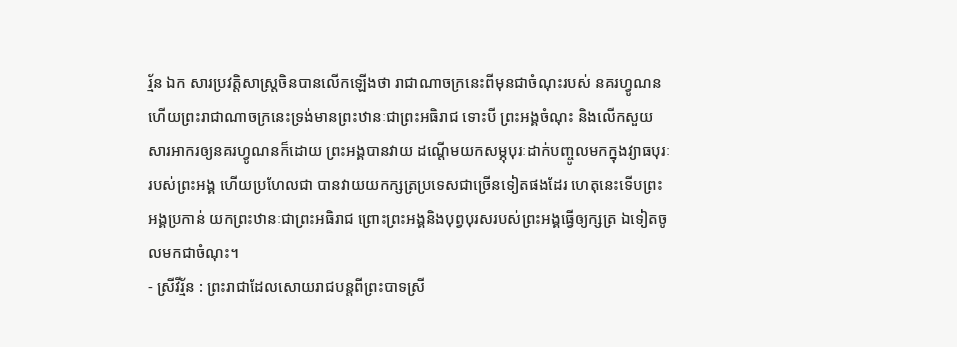រ្ម័ន ឯក សារប្រវត្តិសាស្រ្តចិនបានលើកឡើងថា រាជាណាចក្រនេះពីមុនជាចំណុះរបស់ នគរហ្វូណន ហើយព្រះរាជាណាចក្រនេះទ្រង់មានព្រះឋានៈជាព្រះអធិរាជ ទោះបី ព្រះអង្គចំណុះ និងលើកសួយសារអាករឲ្យនគរហ្វូណនក៏ដោយ ព្រះអង្គបានវាយ ដណ្តើមយកសម្ភុបុរៈដាក់បញ្ចូលមកក្នុងវ្យាធបុរៈរបស់ព្រះអង្គ ហើយប្រហែលជា បានវាយយកក្សត្រប្រទេសជាច្រើនទៀតផងដែរ ហេតុនេះទើបព្រះអង្គប្រកាន់ យកព្រះឋានៈជាព្រះអធិរាជ ព្រោះព្រះអង្គនិងបុព្វបុរសរបស់ព្រះអង្គធ្វើឲ្យក្សត្រ ឯទៀតចូលមកជាចំណុះ។
- ស្រីវីរ្ម័ន : ព្រះរាជាដែលសោយរាជបន្តពីព្រះបាទស្រី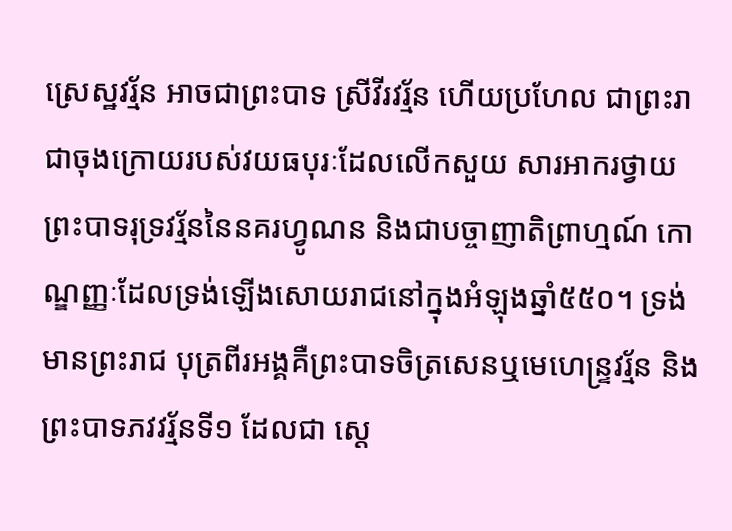ស្រេស្ឋវរ្ម័ន អាចជាព្រះបាទ ស្រីវីរវរ្ម័ន ហើយប្រហែល ជាព្រះរាជាចុងក្រោយរបស់វយធបុរៈដែលលើកសួយ សារអាករថ្វាយព្រះបាទរុទ្រវរ្ម័ននៃនគរហ្វូណន និងជាបច្ចាញាតិព្រាហ្មណ៍ កោណ្ឌញ្ញៈដែលទ្រង់ឡើងសោយរាជនៅក្នុងអំឡុងឆ្នាំ៥៥០។ ទ្រង់មានព្រះរាជ បុត្រពីរអង្គគឺព្រះបាទចិត្រសេនឬមេហេន្រ្ទវរ្ម័ន និងព្រះបាទភវវរ្ម័នទី១ ដែលជា ស្តេ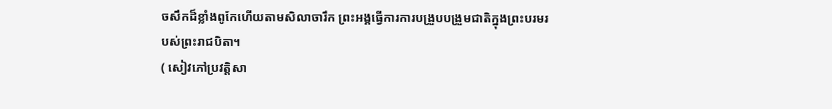ចសឹកដ៏ខ្លាំងពូកែហើយតាមសិលាចារឹក ព្រះអង្គធ្វើការការបង្រួបបង្រួមជាតិក្នុងព្រះបរមរបស់ព្រះរាជបិតា។
( សៀវភៅប្រវត្តិសា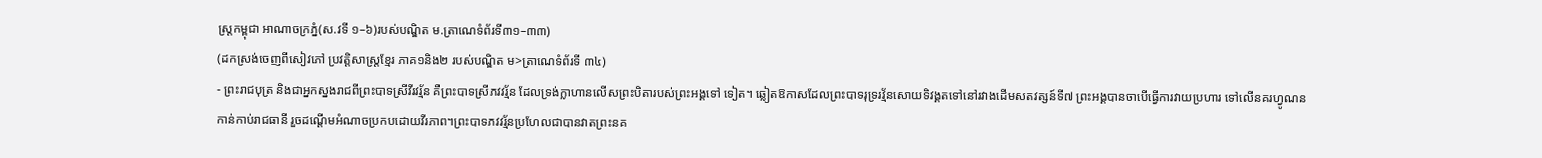ស្ត្រកម្ពុជា អាណាចក្រភ្នំ(ស.វទី ១–៦)របស់បណ្ឌិត ម.ត្រាណេទំព័រទី៣១–៣៣)
(ដកស្រង់ចេញពីសៀវភៅ ប្រវត្តិសាស្ត្រខ្មែរ ភាគ១និង២ របស់បណ្ឌិត ម>ត្រាណេទំព័រទី ៣៤)
- ព្រះរាជបុត្រ និងជាអ្នកស្នងរាជពីព្រះបាទស្រីវីរវរ្ម័ន គឺព្រះបាទស្រីភវវរ្ម័ន ដែលទ្រង់ក្លាហានលើសព្រះបិតារបស់ព្រះអង្គទៅ ទៀត។ ឆ្លៀតឱកាសដែលព្រះបាទរុទ្ររវ្ម័នសោយទិវង្គតទៅនៅរវាងដើមសតវត្សន៍ទី៧ ព្រះអង្គបានចាបើធ្វើការវាយប្រហារ ទៅលើនគរហ្វូណន កាន់កាប់រាជធានី រួចដណ្តើមអំណាចប្រកបដោយវីរភាព។ព្រះបាទភវវរ្ម័នប្រហែលជាបានវាតព្រះនគ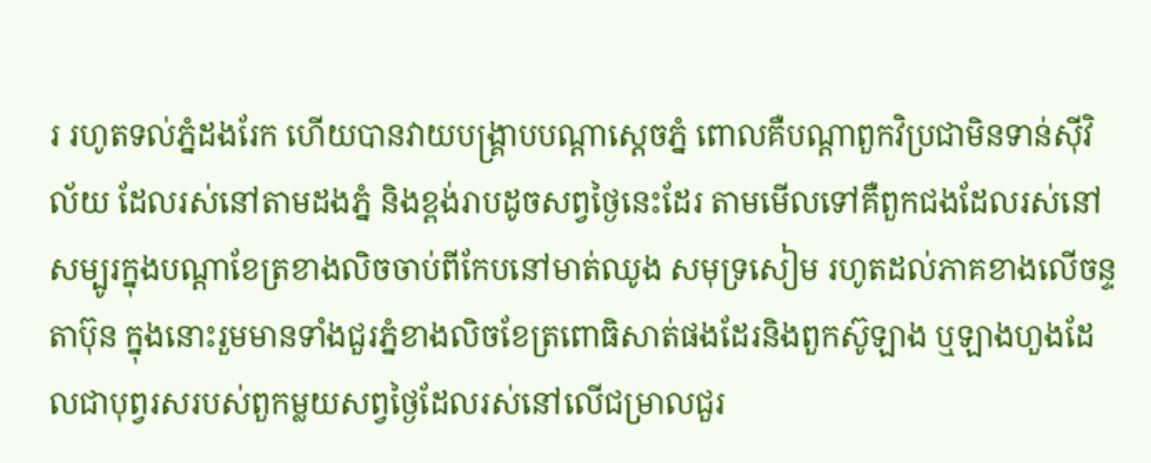រ រហូតទល់ភ្នំដងរែក ហើយបានវាយបង្រ្គាបបណ្តាស្តេចភ្នំ ពោលគឺបណ្តាពួកវិប្រជាមិនទាន់ស៊ីវិល័យ ដែលរស់នៅតាមដងភ្នំ និងខ្ពង់រាបដូចសព្វថ្ងៃនេះដែរ តាមមើលទៅគឺពួកជងដែលរស់នៅសម្បូរក្នុងបណ្តាខែត្រខាងលិចចាប់ពីកែបនៅមាត់ឈូង សមុទ្រសៀម រហូតដល់ភាគខាងលើចន្ទតាប៊ុន ក្នុងនោះរួមមានទាំងជួរភ្នំខាងលិចខែត្រពោធិសាត់ផងដែរនិងពួកស៊ូឡាង ឬឡាងហួងដែលជាបុព្វរសរបស់ពួកម្លយសព្វថ្ងៃដែលរស់នៅលើជម្រាលជួរ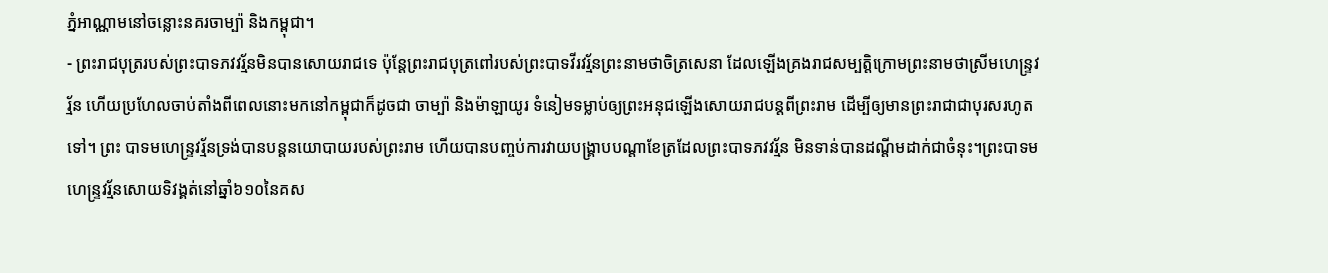ភ្នំអាណ្ណាមនៅចន្លោះនគរចាម្ប៉ា និងកម្ពុជា។
- ព្រះរាជបុត្ររបស់ព្រះបាទភវវរ្ម័នមិនបានសោយរាជទេ ប៉ុន្តែព្រះរាជបុត្រពៅរបស់ព្រះបាទវីរវរ្ម័នព្រះនាមថាចិត្រសេនា ដែលឡើងគ្រងរាជសម្បត្តិក្រោមព្រះនាមថាស្រីមហេន្រ្ទវរ្ម័ន ហើយប្រហែលចាប់តាំងពីពេលនោះមកនៅកម្ពុជាក៏ដូចជា ចាម្ប៉ា និងម៉ាឡាយូរ ទំនៀមទម្លាប់ឲ្យព្រះអនុជឡើងសោយរាជបន្តពីព្រះរាម ដើម្បីឲ្យមានព្រះរាជាជាបុរសរហូតទៅ។ ព្រះ បាទមហេន្រ្ទវរ្ម័នទ្រង់បានបន្តនយោបាយរបស់ព្រះរាម ហើយបានបញ្ចប់ការវាយបង្រ្គាបបណ្តាខែត្រដែលព្រះបាទភវវរ្ម័ន មិនទាន់បានដណ្តីមដាក់ជាចំនុះ។ព្រះបាទមហេន្រ្ទវរ្ម័នសោយទិវង្គត់នៅឆ្នាំ៦១០នៃគស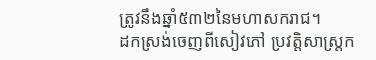ត្រូវនឹងឆ្នាំ៥៣២នៃមហាសករាជ។
ដកស្រង់ចេញពីសៀវភៅ ប្រវត្តិសាស្ត្រក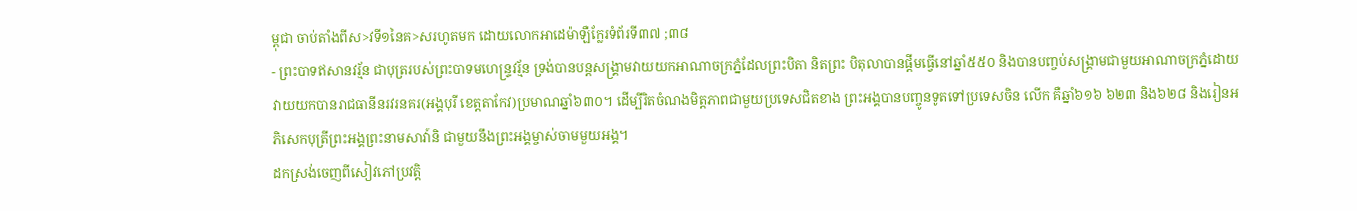ម្ពុជា ចាប់តាំងពីស>វទី១នៃគ>សរហូតមក ដោយលោកអាដេម៉ាឡឺក្លែរទំព័រទី៣៧ ;៣៨
- ព្រះបាទឥសានវរ្ម័ន ជាបុត្ររបស់ព្រះបាទមហេន្រ្ទវរ្ម័ន ទ្រង់បានបន្តសង្រ្គាមវាយយកអាណាចក្រភ្នំដែលព្រះបិតា និតព្រះ បិតុលាបានផ្តីមធ្វើនៅឆ្នាំ៥៥០ និងបានបញ្ចប់សង្រ្គាមជាមួយអាណាចក្រភ្នំដោយវាយយកបានរាជធានីនរវរនគរ(អង្គបុរី ខេត្តតាកែវ)ប្រមាណឆ្នាំ៦៣០។ ដើម្បីរិតចំណងមិត្តភាពជាមួយប្រទេសជិតខាង ព្រះអង្គបានបញ្ចូនទូតទៅប្រទេសចិន លើក គឺឆ្នាំ៦១៦ ៦២៣ និង៦២៨ និងរៀនអភិសេកបុត្រីព្រះអង្គព្រះនាមសាវា៍និ ជាមួយនឹងព្រះអង្គម្ចាស់ចាមមួយអង្គ។
ដកស្រង់ចេញពីសៀវភៅប្រវត្តិ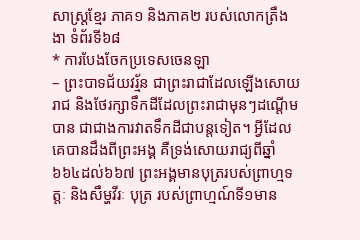សាស្ត្រខ្មែរ ភាគ១ និងភាគ២ របស់លោកត្រឹងងា ទំព័រទី៦៨
* ការបែងចែកប្រទេសចេនឡា
– ព្រះបាទជ័យវរ្ម័ន ជាព្រះរាជាដែលឡើងសោយរាជ និងថែរក្សាទឹកដីដែលព្រះរាជាមុនៗដណ្តើមបាន ជាជាងការវាតទឹកដីជាបន្តទៀត។ អ្វីដែលគេបានដឹងពីព្រះអង្គ គឺទ្រង់សោយរាជ្យពីឆ្នាំ៦៦៤ដល់៦៦៧ ព្រះអង្គមានបុត្ររបស់ព្រាហ្មទត្តៈ និងសឹម្ហវីរៈ បុត្រ របស់ព្រាហ្មណ៍ទី១មាន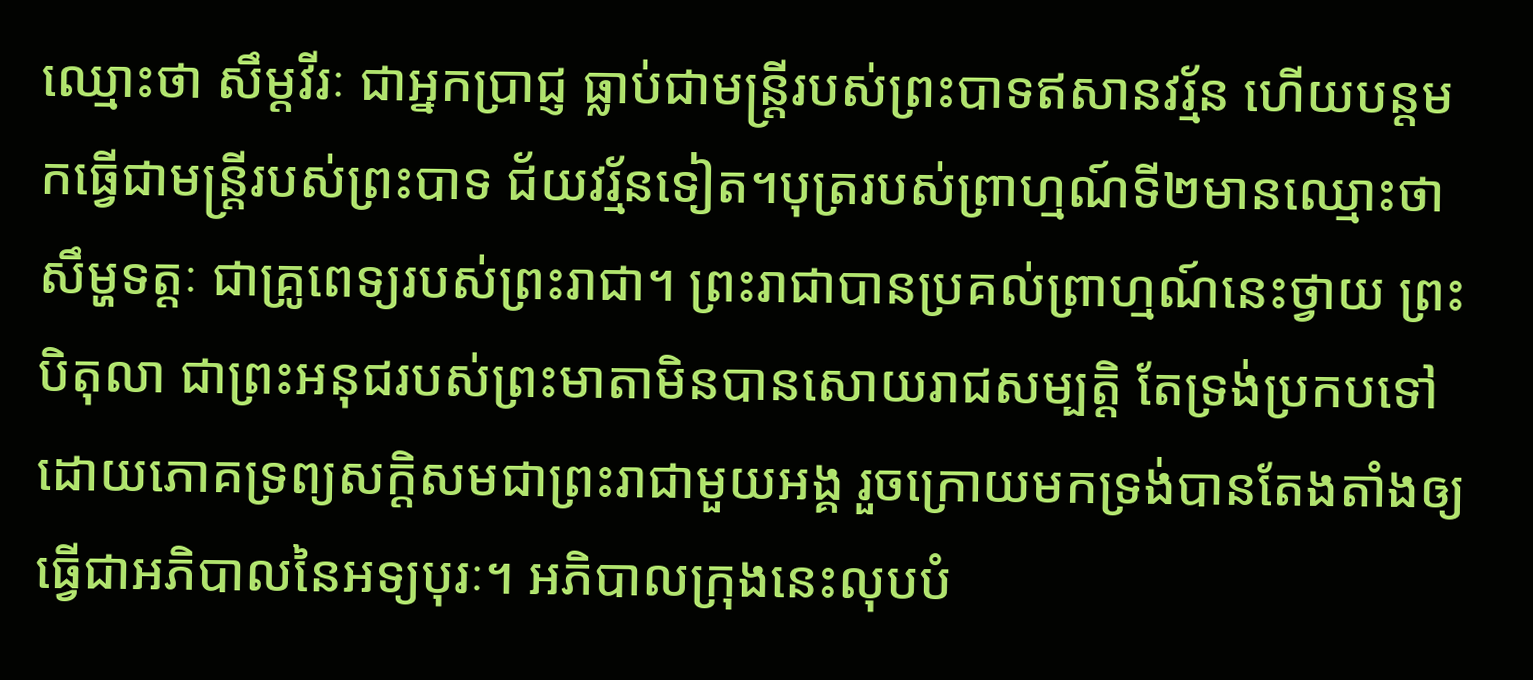ឈ្មោះថា សឹម្ដវីរៈ ជាអ្នកប្រាជ្ញ ធ្លាប់ជាមន្ត្រីរបស់ព្រះបាទឥសានវរ្ម័ន ហើយបន្តមកធ្វើជាមន្ត្រីរបស់ព្រះបាទ ជ័យវរ្ម័នទៀត។បុត្ររបស់ព្រាហ្មណ៍ទី២មានឈ្មោះថាសឹម្ហទត្តៈ ជាគ្រូពេទ្យរបស់ព្រះរាជា។ ព្រះរាជាបានប្រគល់ព្រាហ្មណ៍នេះថ្វាយ ព្រះបិតុលា ជាព្រះអនុជរបស់ព្រះមាតាមិនបានសោយរាជសម្បត្តិ តែទ្រង់ប្រកបទៅដោយភោគទ្រព្យសក្តិសមជាព្រះរាជាមួយអង្គ រួចក្រោយមកទ្រង់បានតែងតាំងឲ្យធ្វើជាអភិបាលនៃអទ្យបុរៈ។ អភិបាលក្រុងនេះលុបបំ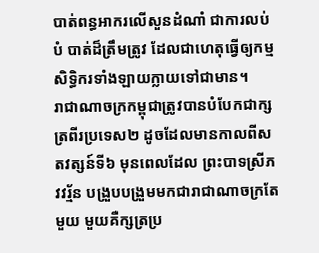បាត់ពន្ធអាករលើសួនដំណាំ ជាការលប់បំ បាត់ដ៏ត្រឹមត្រូវ ដែលជាហេតុធ្វើឲ្យកម្មសិទ្ធិករទាំងឡាយក្លាយទៅជាមាន។
រាជាណាចក្រកម្ពុជាត្រូវបានបំបែកជាក្សត្រពីរប្រទេស២ ដូចដែលមានកាលពីសតវត្សន៍ទី៦ មុនពេលដែល ព្រះបាទស្រីភវវរ្ម័ន បង្រួបបង្រួមមកជារាជាណាចក្រតែមួយ មួយគឺក្សត្រប្រ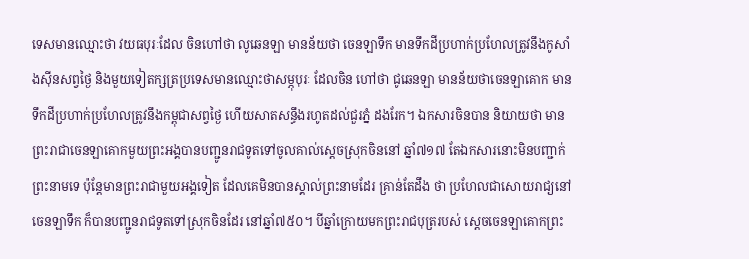ទេសមានឈ្មោះថា វយធបុរៈដែល ចិនហៅថា លូឆេនឡា មានន័យថា ចេនឡាទឹក មានទឹកដីប្រហាក់ប្រហែលត្រូវនឹងកូសាំងស៊ីនសព្វថ្ងៃ និងមួយទៀតក្សត្រប្រទេសមានឈ្មោះថាសម្ភុបុរៈ ដែលចិន ហៅថា ជូឆេនឡា មានន័យថាចេនឡាគោក មានទឹកដីប្រហាក់ប្រហែលត្រូវនឹងកម្ពុជាសព្វថ្ងៃ ហើយសាតសន្ធឹងរហូតដល់ជួរភ្នំ ដងរែក។ ឯកសារចិនបាន និយាយថា មានព្រះរាជាចេនឡាគោកមួយព្រះអង្គបានបញ្ជូនរាជទូតទៅចូលគាល់ស្តេចស្រុកចិននៅ ឆ្នាំ៧១៧ តែឯកសារនោះមិនបញ្ជាក់ព្រះនាមទេ ប៉ុន្តែមានព្រះរាជាមួយអង្គទៀត ដែលគេមិនបានស្គាល់ព្រះនាមដែរ គ្រាន់តែដឹង ថា ប្រហែលជាសោយរាជ្យនៅចេនឡាទឹក ក៏បានបញ្ជូនរាជទូតទៅស្រុកចិនដែរ នៅឆ្នាំ៧៥០។ បីឆ្នាំក្រោយមកព្រះរាជបុត្ររបស់ ស្តេចចេនឡាគោកព្រះ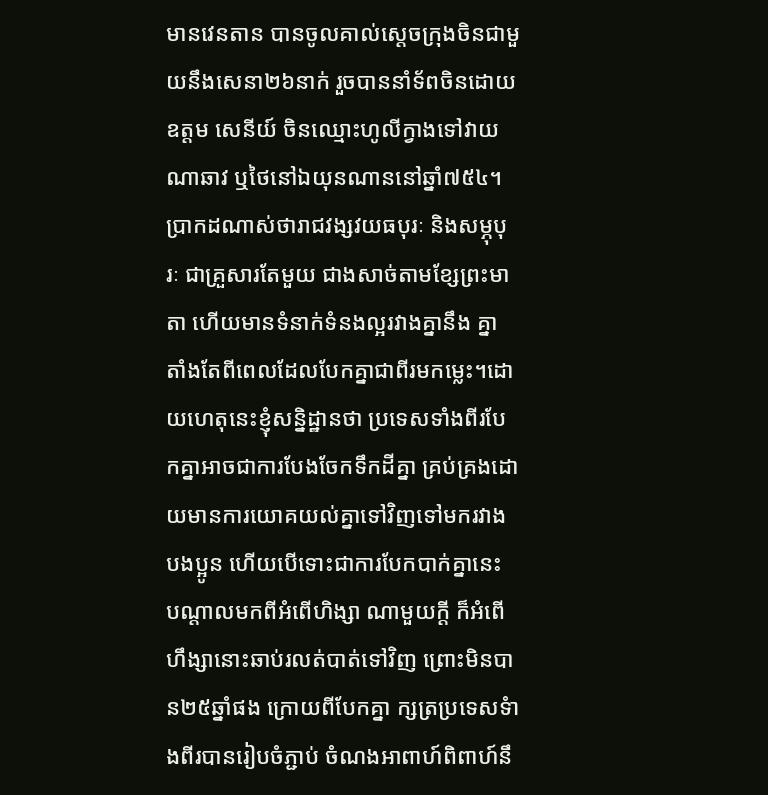មានវេនតាន បានចូលគាល់ស្តេចក្រុងចិនជាមួយនឹងសេនា២៦នាក់ រួចបាននាំទ័ពចិនដោយឧត្តម សេនីយ៍ ចិនឈ្មោះហូលីក្វាងទៅវាយណាឆាវ ឬថៃនៅឯយុនណាននៅឆ្នាំ៧៥៤។
ប្រាកដណាស់ថារាជវង្សវយធបុរៈ និងសម្ភុបុរៈ ជាគ្រួសារតែមួយ ជាងសាច់តាមខ្សែព្រះមាតា ហើយមានទំនាក់ទំនងល្អរវាងគ្នានឹង គ្នា តាំងតែពីពេលដែលបែកគ្នាជាពីរមកម្លេះ។ដោយហេតុនេះខ្ញុំសន្និដ្ឋានថា ប្រទេសទាំងពីរបែកគ្នាអាចជាការបែងចែកទឹកដីគ្នា គ្រប់គ្រងដោយមានការយោគយល់គ្នាទៅវិញទៅមករវាងបងប្អូន ហើយបើទោះជាការបែកបាក់គ្នានេះ បណ្តាលមកពីអំពើហិង្សា ណាមួយក្តី ក៏អំពើហឹង្សានោះឆាប់រលត់បាត់ទៅវិញ ព្រោះមិនបាន២៥ឆ្នាំផង ក្រោយពីបែកគ្នា ក្សត្រប្រទេសទំាងពីរបានរៀបចំភ្ជាប់ ចំណងអាពាហ៍ពិពាហ៍នឹ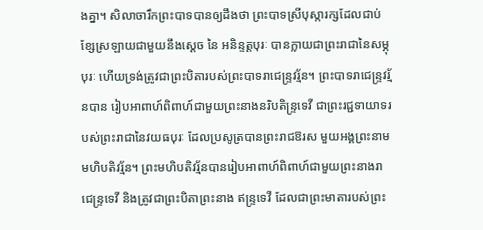ងគ្នា។ សិលាចារឹកព្រះបាទបានឲ្យដឹងថា ព្រះបាទស្រីបុស្ការក្សដែលជាប់ខ្សែស្រឡាយជាមួយនឹងស្តេច នៃ អនិន្ទត្តបុរៈ បានក្លាយជាព្រះរាជានៃសម្ភុបុរៈ ហើយទ្រង់ត្រូវជាព្រះបិតារបស់ព្រះបាទរាជេន្ទ្រវរ្ម័ន។ ព្រះបាទរាជេន្ទ្រវរ្ម័នបាន រៀបអាពាហ៍ពិពាហ៍ជាមួយព្រះនាងនរិបតិន្ទ្រទេវី ជាព្រះរជ្ជទាយាទរបស់ព្រះរាជានៃវយធបុរៈ ដែលប្រសូត្របានព្រះរាជឱរស មួយអង្គព្រះនាម មហិបតិវរ្ម័ន។ ព្រះមហិបតិវរ្ម័នបានរៀបអាពាហ៍ពិពាហ៍ជាមួយព្រះនាងរាជេន្ទ្រទេវី និងត្រូវជាព្រះបិតាព្រះនាង ឥន្ទ្រទេវី ដែលជាព្រះមាតារបស់ព្រះ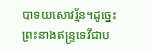បាទយសោវរ្ម័ន។ដូច្នេះព្រះនាងឥន្ទ្រទេវីជាប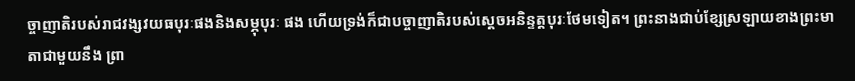ច្ចាញាតិរបស់រាជវង្សវយធបុរៈផងនិងសម្ភុបុរៈ ផង ហើយទ្រង់ក៏ជាបច្ចាញាតិរបស់ស្តេចអនិន្ទត្តបុរៈថែមទៀត។ ព្រះនាងជាប់ខ្សែស្រឡាយខាងព្រះមាតាជាមួយនឹង ព្រា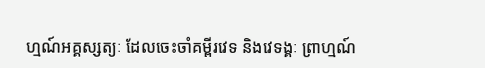ហ្មណ៍អគ្គស្សត្យៈ ដែលចេះចាំគម្ពីរវេទ និងវេទង្គៈ ព្រាហ្មណ៍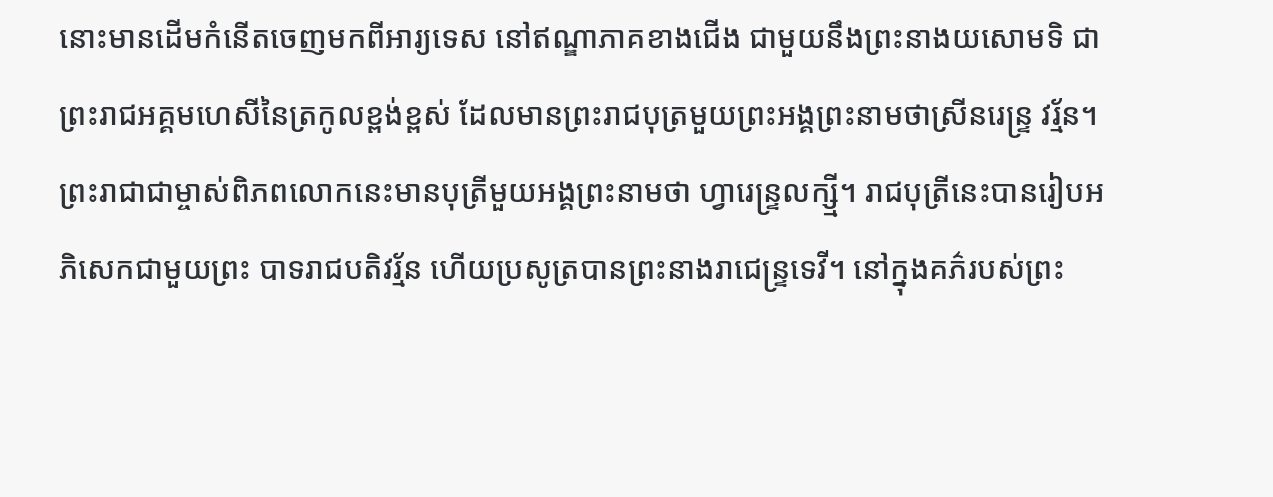នោះមានដើមកំនើតចេញមកពីអារ្យទេស នៅឥណ្ឌាភាគខាងជើង ជាមួយនឹងព្រះនាងយសោមទិ ជាព្រះរាជអគ្គមហេសីនៃត្រកូលខ្ពង់ខ្ពស់ ដែលមានព្រះរាជបុត្រមួយព្រះអង្គព្រះនាមថាស្រីនរេន្ទ្រ វរ្ម័ន។ព្រះរាជាជាម្ចាស់ពិភពលោកនេះមានបុត្រីមួយអង្គព្រះនាមថា ហ្វារេន្ទ្រលក្ស្មី។ រាជបុត្រីនេះបានរៀបអភិសេកជាមួយព្រះ បាទរាជបតិវរ្ម័ន ហើយប្រសូត្របានព្រះនាងរាជេន្ទ្រទេវី។ នៅក្នុងគភ៌របស់ព្រះ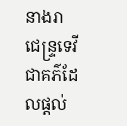នាងរាជេន្ទ្រទេវី ជាគភ៌ដែលផ្តល់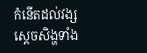កំនើតដល់វង្ស ស្តេចសិង្ហទាំង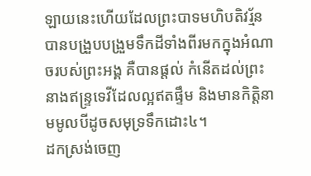ឡាយនេះហើយដែលព្រះបាទមហិបតិវរ្ម័នបានបង្រួបបង្រួមទឹកដីទាំងពីរមកក្នុងអំណាចរបស់ព្រះអង្គ គឺបានផ្តល់ កំនើតដល់ព្រះនាងឥន្ទ្រទេវីដែលល្អឥតផ្ទឹម និងមានកិត្តិនាមមូលបីដូចសមុទ្រទឹកដោះ៤។
ដកស្រង់ចេញ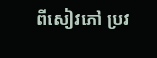ពីសៀវភៅ ប្រវ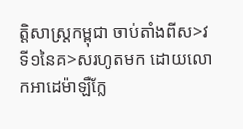ត្តិសាស្ត្រកម្ពុជា ចាប់តាំងពីស>វទី១នៃគ>សរហូតមក ដោយលោកអាដេម៉ាឡឺក្លែ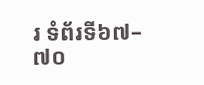រ ទំព័រទី៦៧–៧០